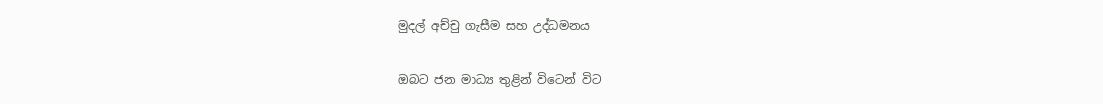මුදල් අච්චු ගැසීම සහ උද්ධමනය


ඔබට ජන මාධ්‍ය තුළින් විටෙන් විට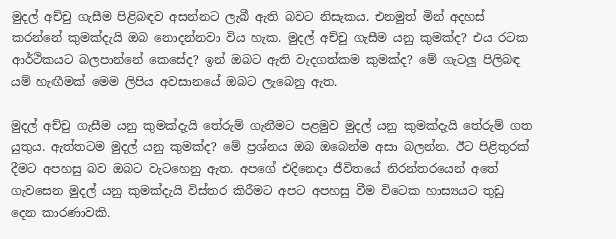මුදල් අච්චු ගැසීම පිළිබඳව අසන්නට ලැබී ඇති බවට නිසැකය. එනමුත් මින් අදහස්‌ කරන්නේ කුමක්‌දැයි ඔබ නොදන්නවා විය හැක. මුදල් අච්චු ගැසීම යනු කුමක්‌ද? එය රටක ආර්ථිකයට බලපාන්නේ කෙසේද? ඉන් ඔබට ඇති වැදගත්කම කුමක්‌ද? මේ ගැටලු පිලිබඳ යම් හැඟීමක්‌ මෙම ලිපිය අවසානයේ ඔබට ලැබෙනු ඇත.

මුදල් අච්චු ගැසීම යනු කුමක්‌දැයි තේරුම් ගැනීමට පළමුව මුදල් යනු කුමක්‌දැයි තේරුම් ගත යුතුය. ඇත්තටම මුදල් යනු කුමක්‌ද? මේ ප්‍රශ්නය ඔබ ඔබෙන්ම අසා බලන්න. ඊට පිළිතුරක්‌ දීමට අපහසු බව ඔබට වැටහෙනු ඇත. අපගේ එදිනෙදා ජීවිතයේ නිරන්තරයෙන් අතේ ගැවසෙන මුදල් යනු කුමක්‌දැයි විස්‌තර කිරීමට අපට අපහසු වීම විටෙක හාස්‍යයට තුඩු දෙන කාරණාවකි.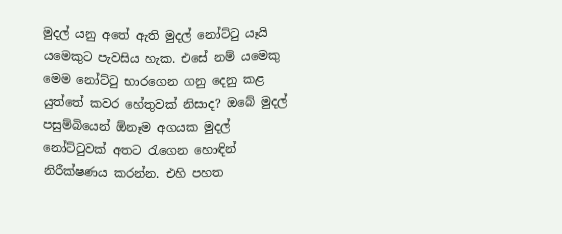මුදල් යනු අතේ ඇති මුදල් නෝට්‌ටු යෑයි යමෙකුට පැවසිය හැක. එසේ නම් යමෙකු මෙම නෝට්‌ටු භාරගෙන ගනු දෙනු කළ යුත්තේ කවර හේතුවක්‌ නිසාද? ඔබේ මුදල් පසුම්බියෙන් ඕනෑම අගයක මුදල් නෝට්‌ටුවක්‌ අතට රැගෙන හොඳින් නිරීක්‌ෂණය කරන්න. එහි පහත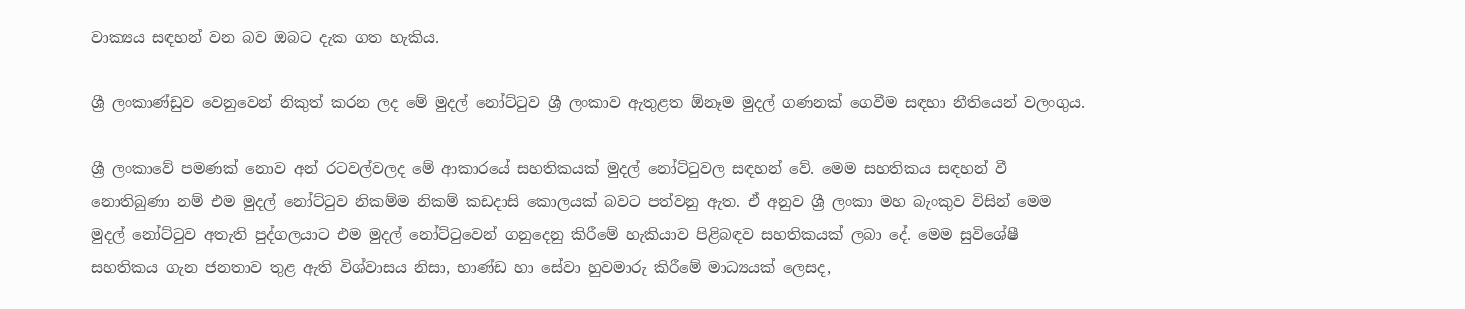වාක්‍යය සඳහන් වන බව ඔබට දැක ගත හැකිය.

ශ්‍රී ලංකාණ්‌ඩුව වෙනුවෙන් නිකුත් කරන ලද මේ මුදල් නෝට්‌ටුව ශ්‍රී ලංකාව ඇතුළත ඕනෑම මුදල් ගණනක්‌ ගෙවීම සඳහා නීතියෙන් වලංගුය.

ශ්‍රී ලංකාවේ පමණක්‌ නොව අන් රටවල්වලද මේ ආකාරයේ සහතිකයක්‌ මුදල් නෝට්‌ටුවල සඳහන් වේ. මෙම සහතිකය සඳහන් වී නොතිබුණා නම් එම මුදල් නෝට්‌ටුව නිකම්ම නිකම් කඩදාසි කොලයක්‌ බවට පත්වනු ඇත. ඒ අනුව ශ්‍රී ලංකා මහ බැංකුව විසින් මෙම මුදල් නෝට්‌ටුව අතැති පුද්ගලයාට එම මුදල් නෝට්‌ටුවෙන් ගනුදෙනු කිරීමේ හැකියාව පිළිබඳව සහතිකයක්‌ ලබා දේ. මෙම සුවිශේෂී සහතිකය ගැන ජනතාව තුළ ඇති විශ්වාසය නිසා, භාණ්‌ඩ හා සේවා හුවමාරු කිරීමේ මාධ්‍යයක්‌ ලෙසද,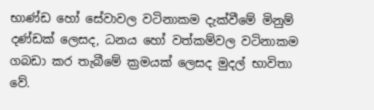භාණ්‌ඩ හෝ සේවාවල වටිනාකම දැක්‌වීමේ මිනුම් දණ්‌ඩක්‌ ලෙසද, ධනය හෝ වත්කම්වල වටිනාකම ගබඩා කර තැබීමේ ක්‍රමයක්‌ ලෙසද මුදල් භාවිතා වේ.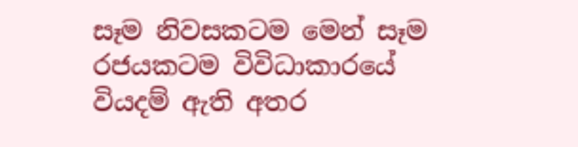සෑම නිවසකටම මෙන් සෑම රජයකටම විවිධාකාරයේ වියදම් ඇති අතර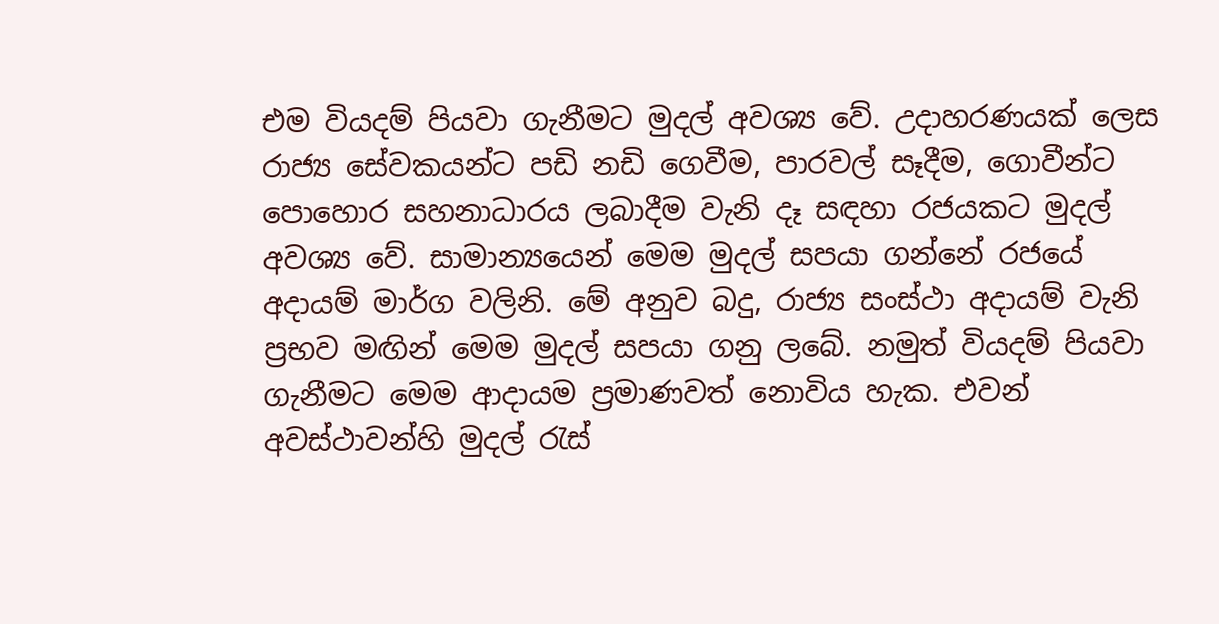එම වියදම් පියවා ගැනීමට මුදල් අවශ්‍ය වේ. උදාහරණයක්‌ ලෙස රාජ්‍ය සේවකයන්ට පඩි නඩි ගෙවීම, පාරවල් සෑදීම, ගොවීන්ට පොහොර සහනාධාරය ලබාදීම වැනි දෑ සඳහා රජයකට මුදල් අවශ්‍ය වේ. සාමාන්‍යයෙන් මෙම මුදල් සපයා ගන්නේ රජයේ අදායම් මාර්ග වලිනි. මේ අනුව බදු, රාජ්‍ය සංස්‌ථා අදායම් වැනි ප්‍රභව මඟින් මෙම මුදල් සපයා ගනු ලබේ. නමුත් වියදම් පියවා ගැනීමට මෙම ආදායම ප්‍රමාණවත් නොවිය හැක. එවන් අවස්‌ථාවන්හි මුදල් රැස්‌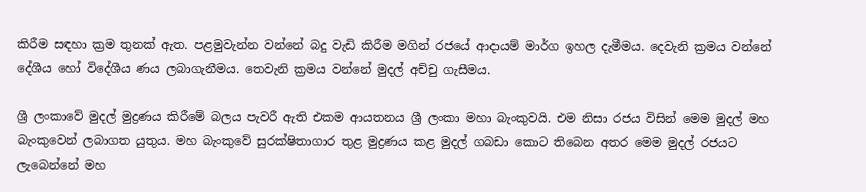කිරීම සඳහා ක්‍රම තුනක්‌ ඇත. පළමුවැන්න වන්නේ බදු වැඩි කිරීම මගින් රජයේ ආදායම් මාර්ග ඉහල දැමීමය. දෙවැනි ක්‍රමය වන්නේ දේශීය හෝ විදේශීය ණය ලබාගැනීමය. තෙවැනි ක්‍රමය වන්නේ මුදල් අච්චු ගැසීමය.

ශ්‍රී ලංකාවේ මුදල් මුද්‍රණය කිරීමේ බලය පැවරී ඇති එකම ආයතනය ශ්‍රී ලංකා මහා බැංකුවයි. එම නිසා රජය විසින් මෙම මුදල් මහ බැංකුවෙන් ලබාගත යුතුය. මහ බැංකුවේ සුරක්‌ෂිතාගාර තුළ මුද්‍රණය කළ මුදල් ගබඩා කොට තිබෙන අතර මෙම මුදල් රජයට ලැබෙන්නේ මහ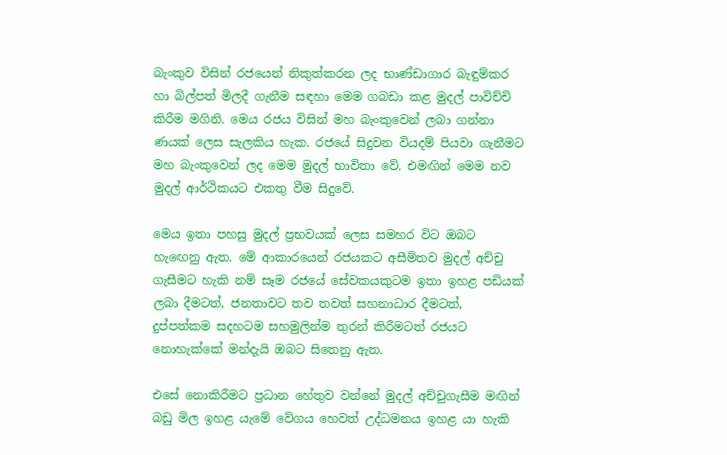බැංකුව විසින් රජයෙන් නිකුත්කරන ලද භාණ්‌ඩාගාර බැඳුම්කර හා බිල්පත් මිලදී ගැනීම සඳහා මෙම ගබඩා කළ මුදල් පාවිච්චි කිරීම මගිනි. මෙය රජය විසින් මහ බැංකුවෙන් ලබා ගන්නා ණයක්‌ ලෙස සැලකිය හැක. රජයේ සිදුවන වියදම් පියවා ගැනීමට මහ බැංකුවෙන් ලද මෙම මුදල් භාවිතා වේ. එමඟින් මෙම නව මුදල් ආර්ථිකයට එකතු වීම සිදුවේ.

මෙය ඉතා පහසු මුදල් ප්‍රභවයක්‌ ලෙස සමහර විට ඔබට හැඟෙනු ඇත. මේ ආකාරයෙන් රජයකට අසීමිතව මුදල් අච්චු ගැසීමට හැකි නම් සෑම රජයේ සේවකයකුටම ඉතා ඉහළ පඩියක්‌ ලබා දීමටත්, ජනතාවට තව තවත් සහනාධාර දීමටත්, දුප්පත්කම සදහටම සහමුලින්ම තුරන් කිරීමටත් රජයට නොහැක්‌කේ මන්දැයි ඔබට සිතෙනු ඇත.

එසේ නොකිරීමට ප්‍රධාන හේතුව වන්නේ මුදල් අච්චුගැසීම මඟින් බඩු මිල ඉහළ යැමේ වේගය හෙවත් උද්ධමනය ඉහළ යා හැකි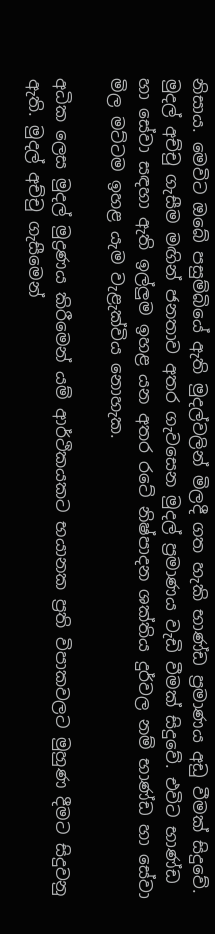නිසාය. මෙවිට ඔබේ පසුම්බියේ ඇති මුදල්වලින් මිලදී ගත හැකි භාණ්‌ඩ ප්‍රමාණය අඩු වීමක්‌ සිදුවේ. මුදල් අච්චු ගැසීම මඟින් ජනතාව අතර ගැවසෙන මුදල් ප්‍රමාණය වැඩි වීමක්‌ සිදුවේ. එවිට භාණ්‌ඩ හා සේවා සඳහා ඇති ඉල්ලුම ඉහළ යන අතර රටේ නිෂ්පාදන ශක්‌තිය දුර්වල නම් භාණ්‌ඩ හා සේවා මිල මට්‌ටම ඉහළ යැම වැළැක්‌විය නොහැක.

අධික ලෙස මුදල් මුද්‍රණය කිරීමෙන් යම් ආර්ථිකයකට භයානක ප්‍රති විපාකවලට මුහුණ දීමට සිදුවනු ඇති. මුදල් අච්චු ගැසීමෙන්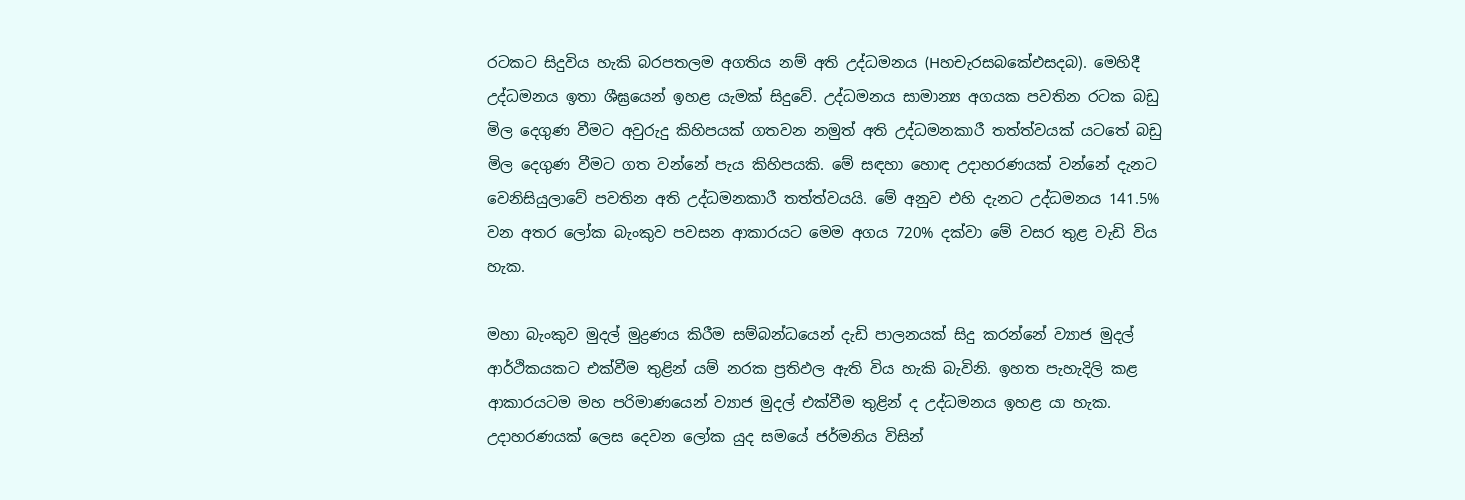රටකට සිදුවිය හැකි බරපතලම අගතිය නම් අති උද්ධමනය (Hහචැරසබකේඑසදබ). මෙහිදී උද්ධමනය ඉතා ශීඝ්‍රයෙන් ඉහළ යැමක්‌ සිදුවේ. උද්ධමනය සාමාන්‍ය අගයක පවතින රටක බඩු මිල දෙගුණ වීමට අවුරුදු කිහිපයක්‌ ගතවන නමුත් අති උද්ධමනකාරී තත්ත්වයක්‌ යටතේ බඩු මිල දෙගුණ වීමට ගත වන්නේ පැය කිහිපයකි. මේ සඳහා හොඳ උදාහරණයක්‌ වන්නේ දැනට වෙනිසියුලාවේ පවතින අති උද්ධමනකාරී තත්ත්වයයි. මේ අනුව එහි දැනට උද්ධමනය 141.5% වන අතර ලෝක බැංකුව පවසන ආකාරයට මෙම අගය 720% දක්‌වා මේ වසර තුළ වැඩි විය හැක.

මහා බැංකුව මුදල් මුද්‍රණය කිරීම සම්බන්ධයෙන් දැඩි පාලනයක්‌ සිදු කරන්නේ ව්‍යාජ මුදල් ආර්ථිකයකට එක්‌වීම තුළින් යම් නරක ප්‍රතිඵල ඇති විය හැකි බැවිනි. ඉහත පැහැදිලි කළ ආකාරයටම මහ පරිමාණයෙන් ව්‍යාජ මුදල් එක්‌වීම තුළින් ද උද්ධමනය ඉහළ යා හැක. උදාහරණයක්‌ ලෙස දෙවන ලෝක යුද සමයේ ජර්මනිය විසින්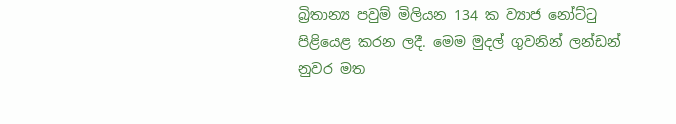බ්‍රිතාන්‍ය පවුම් මිලියන 134 ක ව්‍යාජ නෝට්‌ටු පිළියෙළ කරන ලදී. මෙම මුදල් ගුවනින් ලන්ඩන් නුවර මත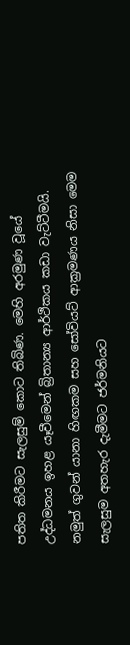පතිත කිරීමට සැලසුම් කොට තිබිණ. මෙහි අරමුණ වූයේ උද්ධමනය ඉහළ යෑවීමෙන් බ්‍රිතාන්‍ය ආර්ථිකය කඩා වැට්‌ටීමයි. නමුත් ගුවන් යානා හිඟකම සහ සෝවියට්‌ ආක්‍රමණය නිසා මෙම සැලසුම අතහැර දැමීමට ජර්මනියට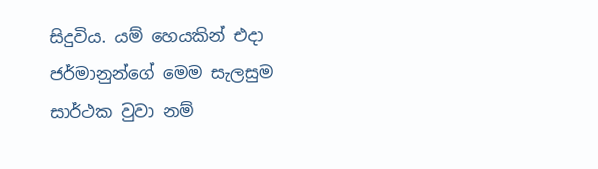සිදුවිය. යම් හෙයකින් එදා ජර්මානුන්ගේ මෙම සැලසුම සාර්ථක වුවා නම්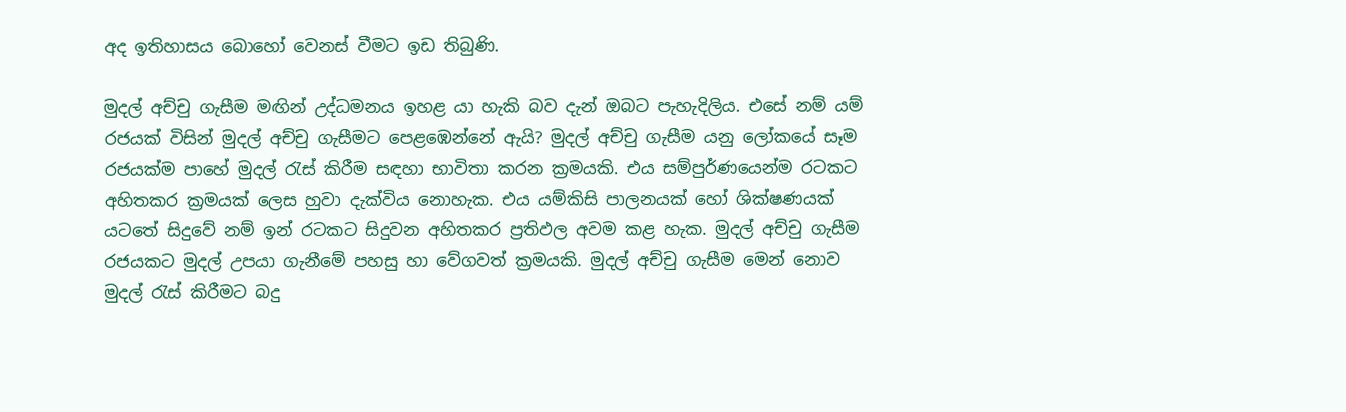අද ඉතිහාසය බොහෝ වෙනස්‌ වීමට ඉඩ තිබුණි.

මුදල් අච්චු ගැසීම මඟින් උද්ධමනය ඉහළ යා හැකි බව දැන් ඔබට පැහැදිලිය. එසේ නම් යම් රජයක්‌ විසින් මුදල් අච්චු ගැසීමට පෙළඹෙන්නේ ඇයි? මුදල් අච්චු ගැසීම යනු ලෝකයේ සෑම රජයක්‌ම පාහේ මුදල් රැස්‌ කිරීම සඳහා භාවිතා කරන ක්‍රමයකි. එය සම්පුර්ණයෙන්ම රටකට අහිතකර ක්‍රමයක්‌ ලෙස හුවා දැක්‌විය නොහැක. එය යම්කිසි පාලනයක්‌ හෝ ශික්‌ෂණයක්‌ යටතේ සිදුවේ නම් ඉන් රටකට සිදුවන අහිතකර ප්‍රතිඵල අවම කළ හැක. මුදල් අච්චු ගැසීම රජයකට මුදල් උපයා ගැනීමේ පහසු හා වේගවත් ක්‍රමයකි. මුදල් අච්චු ගැසීම මෙන් නොව මුදල් රැස්‌ කිරීමට බදු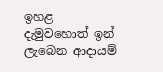ඉහළ දැමුවහොත් ඉන් ලැබෙන ආදායම්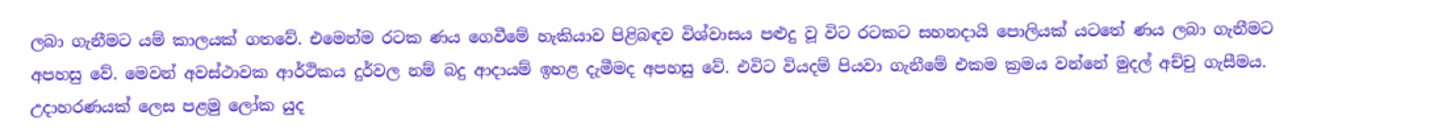ලබා ගැනීමට යම් කාලයක්‌ ගතවේ. එමෙන්ම රටක ණය ගෙවීමේ හැකියාව පිළිබඳව විශ්වාසය පළුදු වූ විට රටකට සහනදායි පොලියක්‌ යටතේ ණය ලබා ගැනීමට අපහසු වේ. මෙවන් අවස්‌ථාවක ආර්ථිකය දුර්වල නම් බදු ආදායම් ඉහළ දැමීමද අපහසු වේ. එවිට වියදම් පියවා ගැනීමේ එකම ක්‍රමය වන්නේ මුදල් අච්චු ගැසීමය. උදාහරණයක්‌ ලෙස පළමු ලෝක යුද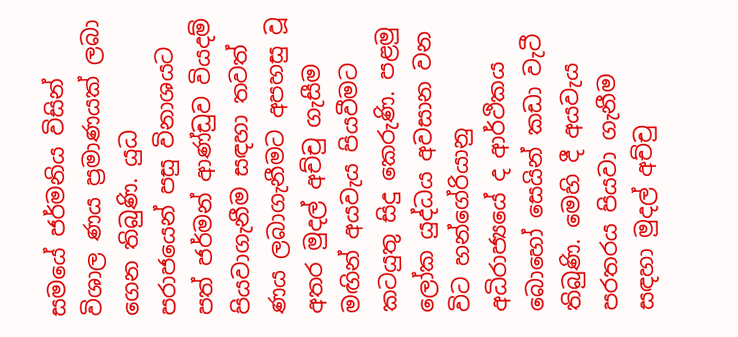සමයේ ජර්මනිය විසින් විශාල ණය ප්‍රමාණයක්‌ ලබා ගෙන තිබුණි. යුධ පරාජයෙන් පසු විනාශයට පත් ජර්මන් ආණ්‌ඩුව වියදම් පියවාගැනීම සඳහා තවත් ණය ලබාගැනීමට අපහසු වූ අතර මුදල් අච්චු ගැසීම මඟින් අයවැය පියවීමට කටයුතු සිදු කෙරුණි. පළමු ලෝක යුද්ධය අවසාන වන විට හන්ගේරියානු අධිරාජ්‍යයේ ද ආර්ථිකය බොහෝ සෙයින් කඩා වැටී තිබුණි. මෙහි දී අයවැය පරතරය පියවා ගැනීම සඳහා මුදල් අච්චු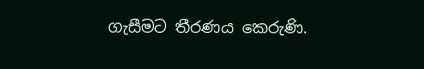ගැසීමට තීරණය කෙරුණි.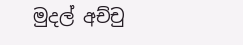මුදල් අච්චු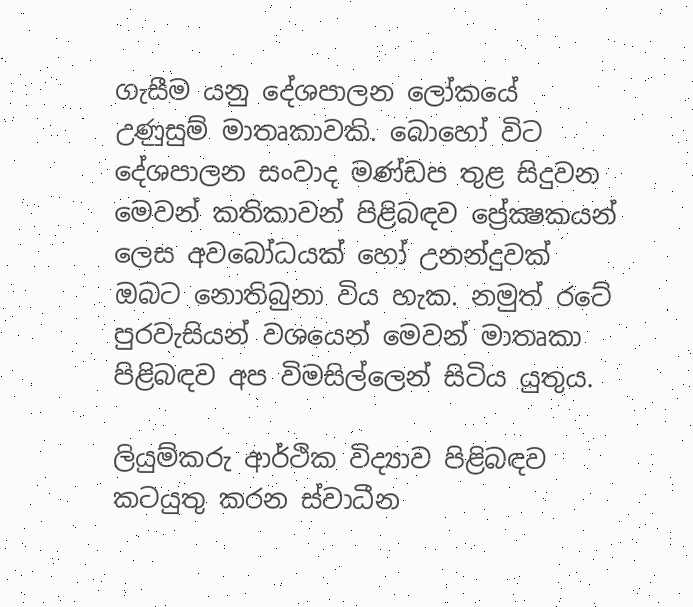ගැසීම යනු දේශපාලන ලෝකයේ උණුසුම් මාතෘකාවකි. බොහෝ විට දේශපාලන සංවාද මණ්‌ඩප තුළ සිදුවන මෙවන් කතිකාවන් පිළිබඳව ප්‍රේක්‍ෂකයන් ලෙස අවබෝධයක්‌ හෝ උනන්දුවක්‌ ඔබට නොතිබුනා විය හැක. නමුත් රටේ පුරවැසියන් වශයෙන් මෙවන් මාතෘකා පිළිබඳව අප විමසිල්ලෙන් සිටිය යුතුය.

ලියුම්කරු ආර්ථික විද්‍යාව පිළිබඳව කටයුතු කරන ස්‌වාධීන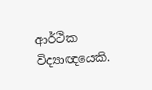ආර්ථික විද්‍යාඥයෙකි.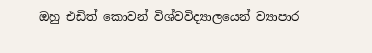ඔහු එඩිත් කොවන් විශ්වවිද්‍යාලයෙන් ව්‍යාපාර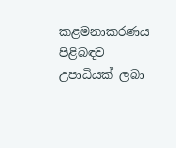කළමනාකරණය පිළිබඳව උපාධියක්‌ ලබා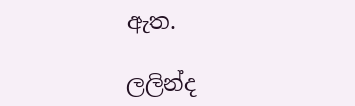ඇත.

ලලින්ද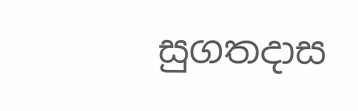සුගතදාස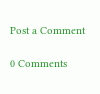Post a Comment

0 Comments